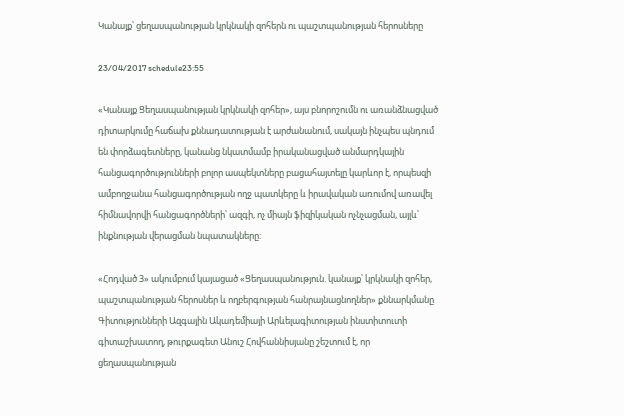Կանայք՝ ցեղասպանության կրկնակի զոհերն ու պաշտպանության հերոսները

23/04/2017 schedule23:55

«Կանայք Ցեղասպանության կրկնակի զոհեր», այս բնորոշումն ու առանձնացված դիտարկումը հաճախ քննադատության է արժանանում, սակայն ինչպես պնդում են փորձագետները, կանանց նկատմամբ իրականացված անմարդկային հանցագործությունների բոլոր ասպեկտները բացահայտելը կարևոր է, որպեսզի ամբողջանա հանցագործության ողջ պատկերը և իրավական առումով առավել հիմնավորվի հանցագործների՝ ազգի, ոչ միայն ֆիզիկական ոչնչացման, այլև՝ ինքնության վերացման նպատակները:

«Հոդված 3» ակումբում կայացած «Ցեղասպանություն. կանայք՝ կրկնակի զոհեր, պաշտպանության հերոսներ և ողբերգության հանրայնացնողներ» քննարկմանը Գիտությունների Ազգային Ակադեմիայի Արևելագիտության ինստիտուտի գիտաշխատող, թուրքագետ Անուշ Հովհաննիսյանը շեշտում է, որ ցեղասպանության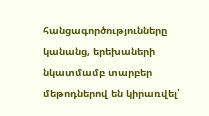հանցագործությունները կանանց, երեխաների նկատմամբ տարբեր մեթոդներով են կիրառվել՝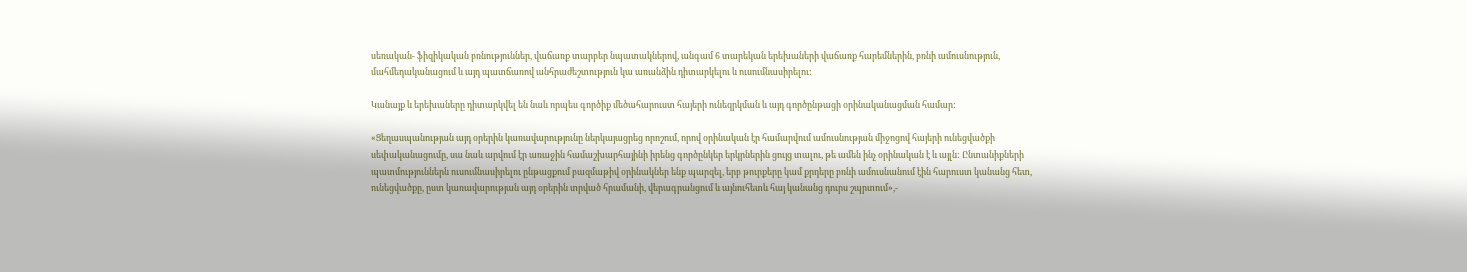սեռական- ֆիզիկական բռնություններ, վաճառք տարբեր նպատակներով, անգամ 6 տարեկան երեխաների վաճառք հարեմներին, բռնի ամուսնություն, մահմեդականացում և այդ պատճառով անհրաժեշտություն կա առանձին դիտարկելու և ուսումնասիրելու:

Կանայք և երեխաները դիտարկվել են նաև որպես գործիք մեծահարուստ հայերի ունեզրկման և այդ գործընթացի օրինականացման համար:

«Ցեղասպանության այդ օրերին կառավարությունը ներկայացրեց որոշում, որով օրինական էր համարվում ամուսնության միջոցով հայերի ունեցվածքի սեփականացումը, սա նաև արվում էր առաջին համաշխարհայինի իրենց գործընկեր երկրներին ցույց տալու, թե ամեն ինչ օրինական է և այլն: Ընտանիքների պատմություններն ուսումնասիրելու ընթացքում բազմաթիվ օրինակներ ենք պարզել, երբ թուրքերը կամ քրդերը բռնի ամուսնանում էին հարուստ կանանց հետ, ունեցվածքը, ըստ կառավարության այդ օրերին տրված հրամանի, վերագրանցում և այնուհետև հայ կանանց դուրս շպրտում»,-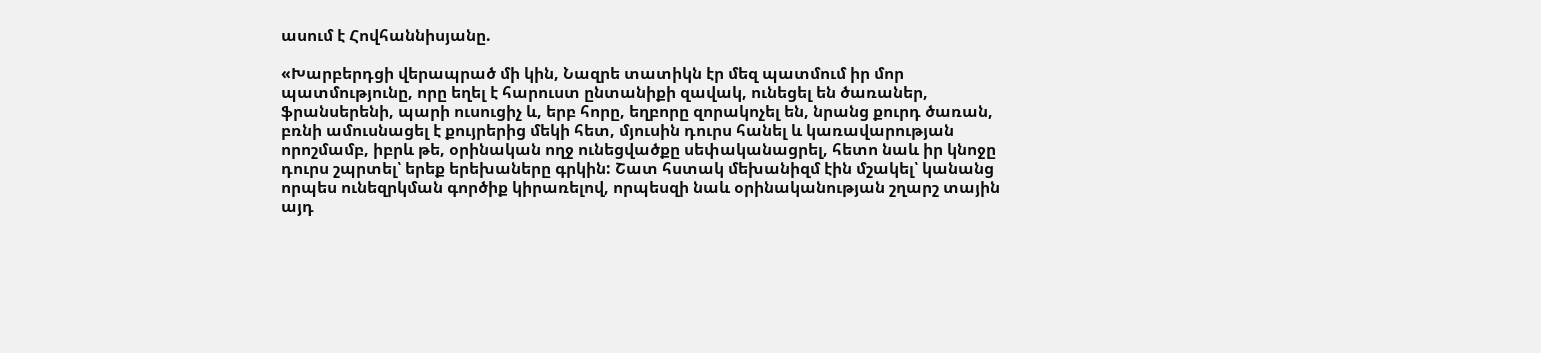ասում է Հովհաննիսյանը.

«Խարբերդցի վերապրած մի կին, Նազրե տատիկն էր մեզ պատմում իր մոր պատմությունը, որը եղել է հարուստ ընտանիքի զավակ, ունեցել են ծառաներ, ֆրանսերենի, պարի ուսուցիչ և, երբ հորը, եղբորը զորակոչել են, նրանց քուրդ ծառան, բռնի ամուսնացել է քույրերից մեկի հետ, մյուսին դուրս հանել և կառավարության որոշմամբ, իբրև թե, օրինական ողջ ունեցվածքը սեփականացրել, հետո նաև իր կնոջը դուրս շպրտել՝ երեք երեխաները գրկին: Շատ հստակ մեխանիզմ էին մշակել՝ կանանց որպես ունեզրկման գործիք կիրառելով, որպեսզի նաև օրինականության շղարշ տային այդ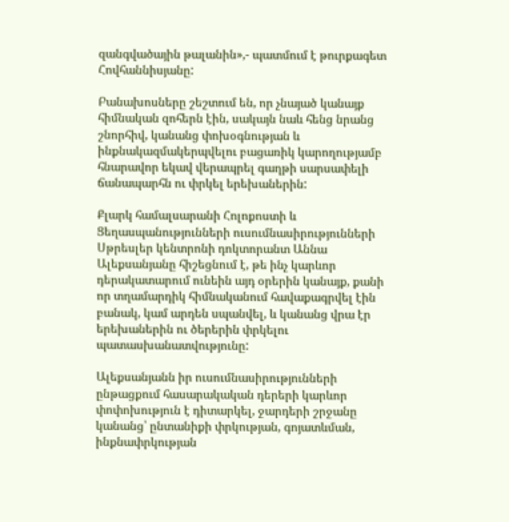զանգվածային թալանին»,- պատմում է թուրքագետ Հովհաննիսյանը:

Բանախոսները շեշտում են, որ չնայած կանայք հիմնական զոհերն էին, սակայն նաև հենց նրանց շնորհիվ, կանանց փոխօգնության և ինքնակազմակերպվելու բացառիկ կարողությամբ հնարավոր եկավ վերապրել գաղթի սարսափելի ճանապարհն ու փրկել երեխաներին:

Քլարկ համալսարանի Հոլոքոստի և Ցեղասպանությունների ուսումնասիրությունների Սթրեսլեր կենտրոնի դոկտորանտ Աննա Ալեքսանյանը հիշեցնում է, թե ինչ կարևոր դերակատարում ունեին այդ օրերին կանայք, քանի որ տղամարդիկ հիմնականում հավաքագրվել էին բանակ, կամ արդեն սպանվել, և կանանց վրա էր երեխաներին ու ծերերին փրկելու պատասխանատվությունը:

Ալեքսանյանն իր ուսումնասիրությունների ընթացքում հասարակական դերերի կարևոր փոփոխություն է դիտարկել, ջարդերի շրջանը կանանց՝ ընտանիքի փրկության, գոյատևման, ինքնափրկության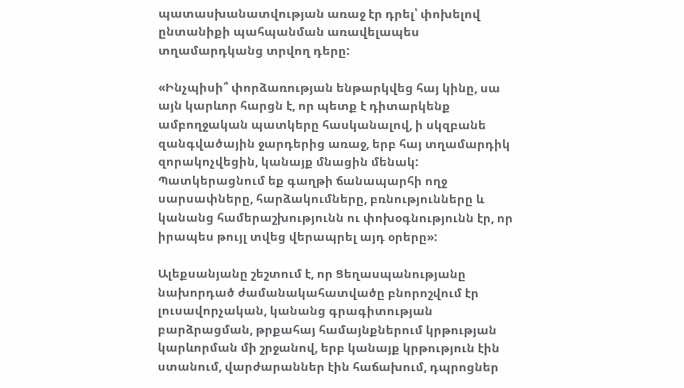պատասխանատվության առաջ էր դրել՝ փոխելով ընտանիքի պահպանման առավելապես տղամարդկանց տրվող դերը:

«Ինչպիսի՞ փորձառության ենթարկվեց հայ կինը, սա այն կարևոր հարցն է, որ պետք է դիտարկենք ամբողջական պատկերը հասկանալով, ի սկզբանե զանգվածային ջարդերից առաջ, երբ հայ տղամարդիկ զորակոչվեցին, կանայք մնացին մենակ: Պատկերացնում եք գաղթի ճանապարհի ողջ սարսափները, հարձակումները, բռնությունները և կանանց համերաշխությունն ու փոխօգնությունն էր, որ իրապես թույլ տվեց վերապրել այդ օրերը»:

Ալեքսանյանը շեշտում է, որ Ցեղասպանությանը նախորդած ժամանակահատվածը բնորոշվում էր լուսավորչական, կանանց գրագիտության բարձրացման, թրքահայ համայնքներում կրթության կարևորման մի շրջանով, երբ կանայք կրթություն էին ստանում, վարժարաններ էին հաճախում, դպրոցներ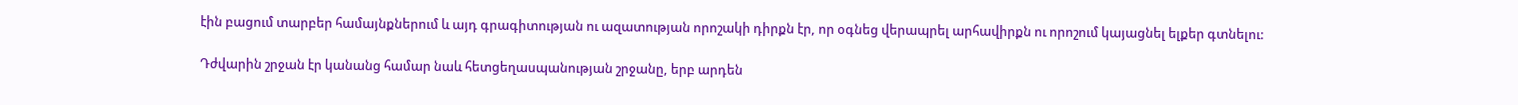էին բացում տարբեր համայնքներում և այդ գրագիտության ու ազատության որոշակի դիրքն էր, որ օգնեց վերապրել արհավիրքն ու որոշում կայացնել ելքեր գտնելու:

Դժվարին շրջան էր կանանց համար նաև հետցեղասպանության շրջանը, երբ արդեն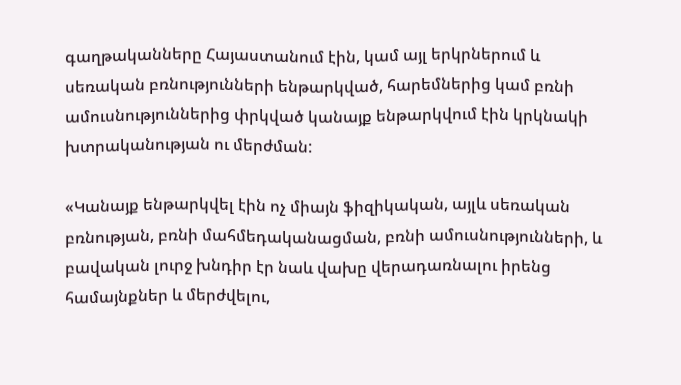գաղթականները Հայաստանում էին, կամ այլ երկրներում և սեռական բռնությունների ենթարկված, հարեմներից կամ բռնի ամուսնություններից փրկված կանայք ենթարկվում էին կրկնակի խտրականության ու մերժման:

«Կանայք ենթարկվել էին ոչ միայն ֆիզիկական, այլև սեռական բռնության, բռնի մահմեդականացման, բռնի ամուսնությունների, և բավական լուրջ խնդիր էր նաև վախը վերադառնալու իրենց համայնքներ և մերժվելու,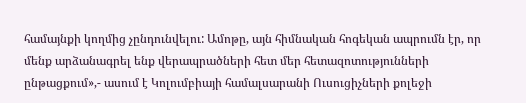համայնքի կողմից չընդունվելու: Ամոթը, այն հիմնական հոգեկան ապրումն էր, որ մենք արձանագրել ենք վերապրածների հետ մեր հետազոտությունների ընթացքում»,- ասում է Կոլումբիայի համալսարանի Ուսուցիչների քոլեջի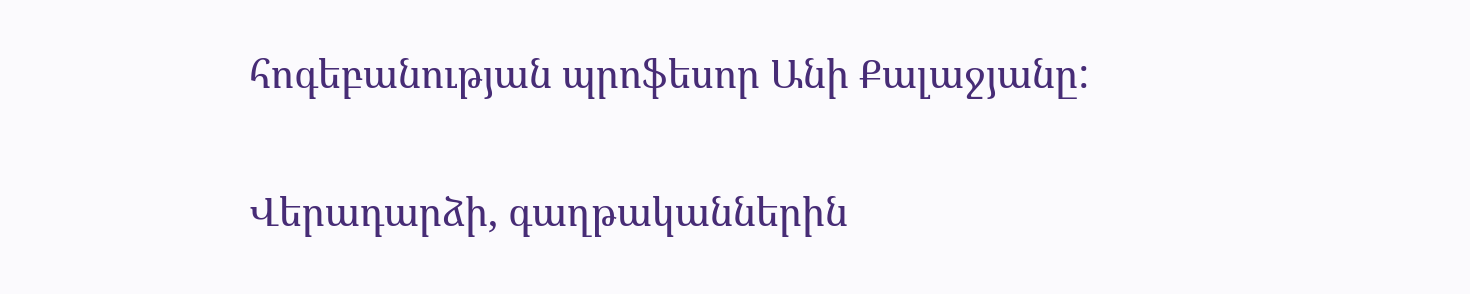հոգեբանության պրոֆեսոր Անի Քալաջյանը:

Վերադարձի, գաղթականներին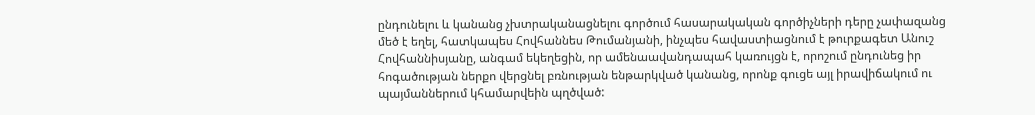ընդունելու և կանանց չխտրականացնելու գործում հասարակական գործիչների դերը չափազանց մեծ է եղել, հատկապես Հովհաննես Թումանյանի, ինչպես հավաստիացնում է թուրքագետ Անուշ Հովհաննիսյանը, անգամ եկեղեցին, որ ամենաավանդապահ կառույցն է, որոշում ընդունեց իր հոգածության ներքո վերցնել բռնության ենթարկված կանանց, որոնք գուցե այլ իրավիճակում ու պայմաններում կհամարվեին պղծված: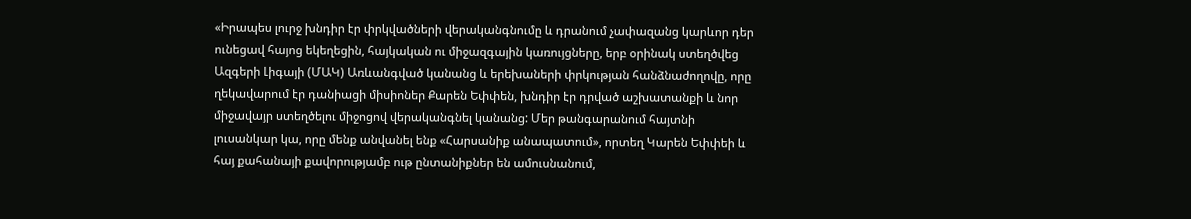«Իրապես լուրջ խնդիր էր փրկվածների վերականգնումը և դրանում չափազանց կարևոր դեր ունեցավ հայոց եկեղեցին, հայկական ու միջազգային կառույցները, երբ օրինակ ստեղծվեց Ազգերի Լիգայի (ՄԱԿ) Առևանգված կանանց և երեխաների փրկության հանձնաժողովը, որը ղեկավարում էր դանիացի միսիոներ Քարեն Եփփեն, խնդիր էր դրված աշխատանքի և նոր միջավայր ստեղծելու միջոցով վերականգնել կանանց: Մեր թանգարանում հայտնի լուսանկար կա, որը մենք անվանել ենք «Հարսանիք անապատում», որտեղ Կարեն Եփփեի և հայ քահանայի քավորությամբ ութ ընտանիքներ են ամուսնանում,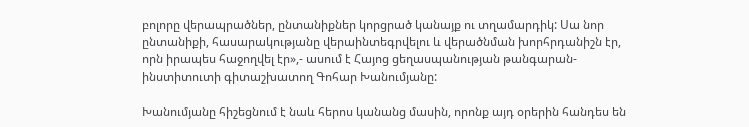բոլորը վերապրածներ, ընտանիքներ կորցրած կանայք ու տղամարդիկ: Սա նոր ընտանիքի, հասարակությանը վերաինտեգրվելու և վերածնման խորհրդանիշն էր, որն իրապես հաջողվել էր»,- ասում է Հայոց ցեղասպանության թանգարան-ինստիտուտի գիտաշխատող Գոհար Խանումյանը:

Խանումյանը հիշեցնում է նաև հերոս կանանց մասին, որոնք այդ օրերին հանդես են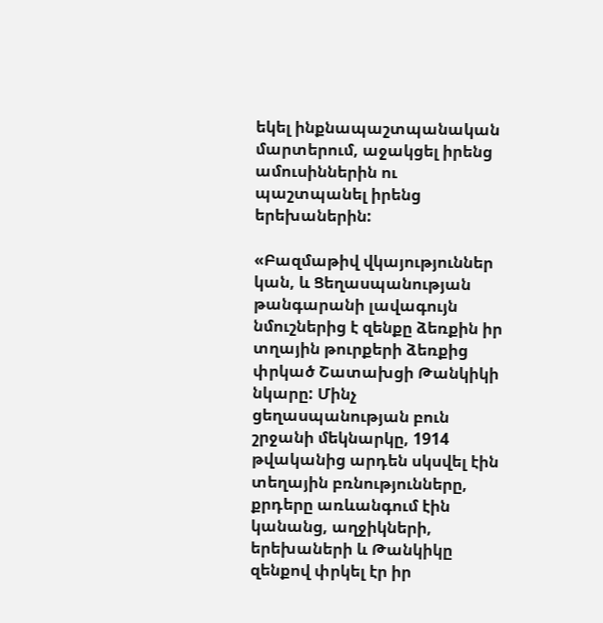եկել ինքնապաշտպանական մարտերում, աջակցել իրենց ամուսիններին ու պաշտպանել իրենց երեխաներին:

«Բազմաթիվ վկայություններ կան, և Ցեղասպանության թանգարանի լավագույն նմուշներից է զենքը ձեռքին իր տղային թուրքերի ձեռքից փրկած Շատախցի Թանկիկի նկարը: Մինչ ցեղասպանության բուն շրջանի մեկնարկը, 1914 թվականից արդեն սկսվել էին տեղային բռնությունները, քրդերը առևանգում էին կանանց, աղջիկների, երեխաների և Թանկիկը զենքով փրկել էր իր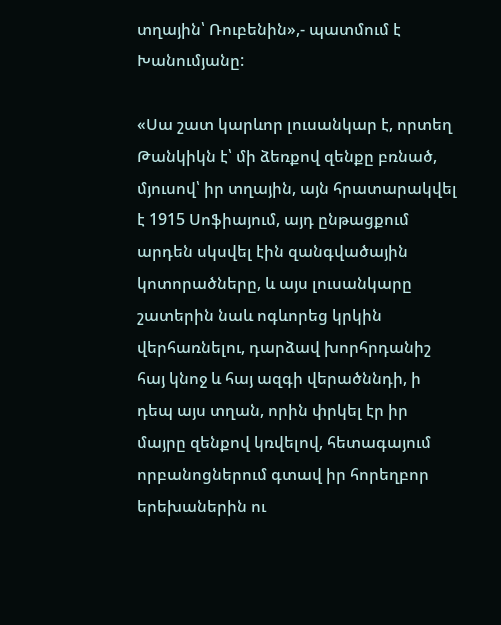տղային՝ Ռուբենին»,- պատմում է Խանումյանը:

«Սա շատ կարևոր լուսանկար է, որտեղ Թանկիկն է՝ մի ձեռքով զենքը բռնած, մյուսով՝ իր տղային, այն հրատարակվել է 1915 Սոֆիայում, այդ ընթացքում արդեն սկսվել էին զանգվածային կոտորածները, և այս լուսանկարը շատերին նաև ոգևորեց կրկին վերհառնելու, դարձավ խորհրդանիշ հայ կնոջ և հայ ազգի վերածննդի, ի դեպ այս տղան, որին փրկել էր իր մայրը զենքով կռվելով, հետագայում որբանոցներում գտավ իր հորեղբոր երեխաներին ու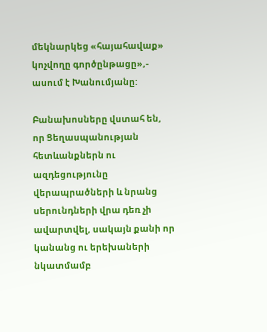մեկնարկեց «հայահավաք» կոչվողը գործընթացը»,- ասում է Խանումյանը:

Բանախոսները վստահ են, որ Ցեղասպանության հետևանքներն ու ազդեցությունը վերապրածների և նրանց սերունդների վրա դեռ չի ավարտվել, սակայն քանի որ կանանց ու երեխաների նկատմամբ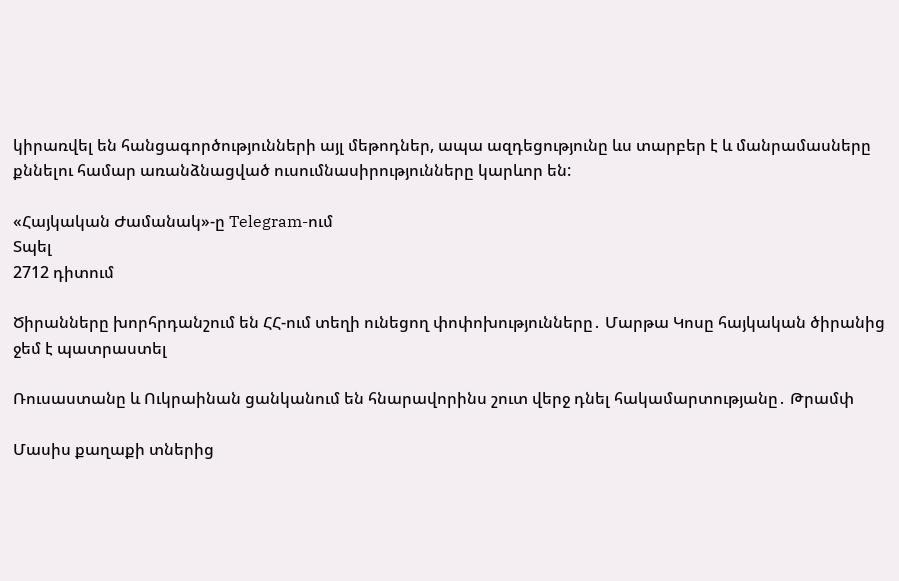կիրառվել են հանցագործությունների այլ մեթոդներ, ապա ազդեցությունը ևս տարբեր է և մանրամասները քննելու համար առանձնացված ուսումնասիրությունները կարևոր են:

«Հայկական Ժամանակ»-ը Telegram-ում
Տպել
2712 դիտում

Ծիրանները խորհրդանշում են ՀՀ-ում տեղի ունեցող փոփոխությունները․ Մարթա Կոսը հայկական ծիրանից ջեմ է պատրաստել

Ռուսաստանը և Ուկրաինան ցանկանում են հնարավորինս շուտ վերջ դնել հակամարտությանը․ Թրամփ

Մասիս քաղաքի տներից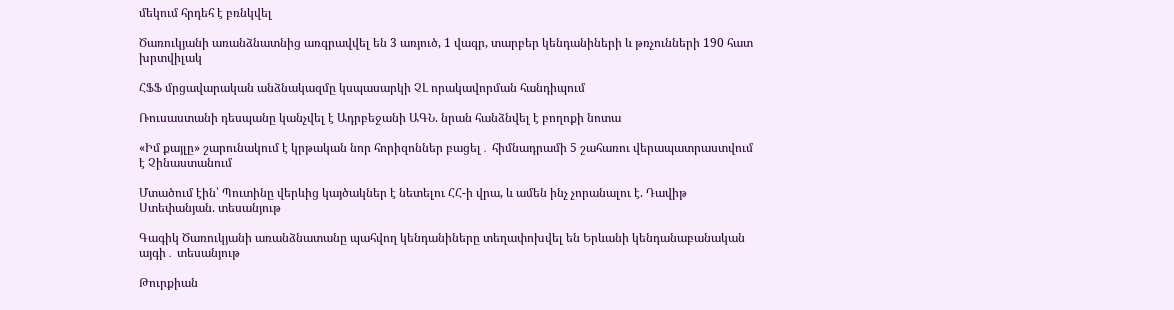մեկում հրդեհ է բռնկվել

Ծառուկյանի առանձնատնից առգրավվել են 3 առյուծ, 1 վագր, տարբեր կենդանիների և թռչունների 190 հատ խրտվիլակ

ՀՖՖ մրցավարական անձնակազմը կսպասարկի ՉԼ որակավորման հանդիպում

Ռուսաստանի դեսպանը կանչվել է Ադրբեջանի ԱԳՆ. նրան հանձնվել է բողոքի նոտա

«Իմ քայլը» շարունակում է կրթական նոր հորիզոններ բացել․ հիմնադրամի 5 շահառու վերապատրաստվում է Չինաստանում

Մտածում էին՝ Պուտինը վերևից կայծակներ է նետելու ՀՀ-ի վրա, և ամեն ինչ չորանալու է. Դավիթ Ստեփանյան. տեսանյութ

Գագիկ Ծառուկյանի առանձնատանը պահվող կենդանիները տեղափոխվել են Երևանի կենդանաբանական այգի․ տեսանյութ

Թուրքիան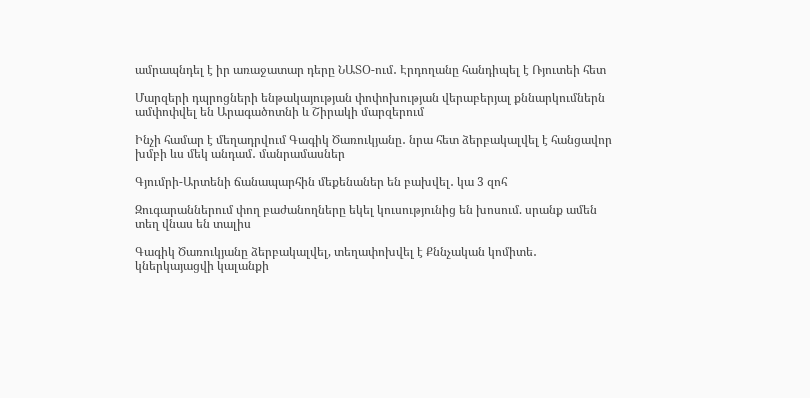ամրապնդել է իր առաջատար դերը ՆԱՏՕ-ում․ Էրդողանը հանդիպել է Ռյուտեի հետ

Մարզերի դպրոցների ենթակայության փոփոխության վերաբերյալ քննարկումներն ամփոփվել են Արագածոտնի և Շիրակի մարզերում

Ինչի համար է մեղադրվում Գագիկ Ծառուկյանը․ նրա հետ ձերբակալվել է հանցավոր խմբի ևս մեկ անդամ․ մանրամասներ

Գյումրի-Արտենի ճանապարհին մեքենաներ են բախվել․ կա 3 զոհ

Զուգարաններում փող բաժանողները եկել կուսությունից են խոսում. սրանք ամեն տեղ վնաս են տալիս

Գագիկ Ծառուկյանը ձերբակալվել, տեղափոխվել է Քննչական կոմիտե․ կներկայացվի կալանքի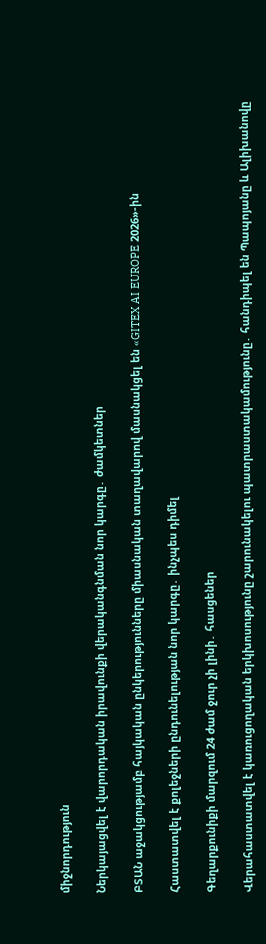միջնորդություն

Ներկայացվել է վարորդական իրավունքի վերականգնման նոր կարգը․ ժամկետներ

ԲՏԱՆ աջակցությամբ հայկական ընկերությունները միասնական տաղավարով մասնակցել են «GITEX AI EUROPE 2026»-ին

Հաստատվել է քոլեջների ընդունելության նոր կարգը․ ինչպես դիմել

Գեղարքունիքի մարզում 24 ժամ ջուր չի լինի․ հասցեներ

Վերահաստատվել է կառուցողական երկխոսությունը շարունակելու պատրաստակամությունը․ հանդիպել են Պապոյանը և Ալիխանովը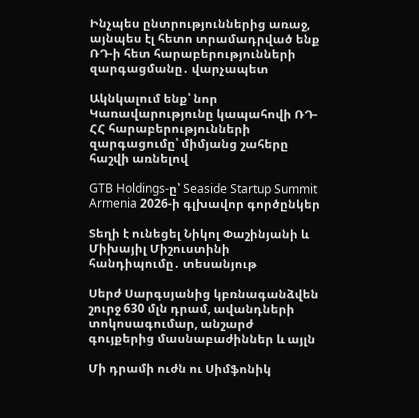Ինչպես ընտրություններից առաջ, այնպես էլ հետո տրամադրված ենք ՌԴ-ի հետ հարաբերությունների զարգացմանը․ վարչապետ

Ակնկալում ենք՝ նոր Կառավարությունը կապահովի ՌԴ-ՀՀ հարաբերությունների զարգացումը՝ միմյանց շահերը հաշվի առնելով

GTB Holdings-ը՝ Seaside Startup Summit Armenia 2026-ի գլխավոր գործընկեր

Տեղի է ունեցել Նիկոլ Փաշինյանի և Միխայիլ Միշուստինի հանդիպումը․ տեսանյութ

Սերժ Սարգսյանից կբռնագանձվեն շուրջ 630 մլն դրամ, ավանդների տոկոսագումար, անշարժ գույքերից մասնաբաժիններ և այլն

Մի դրամի ուժն ու Սիմֆոնիկ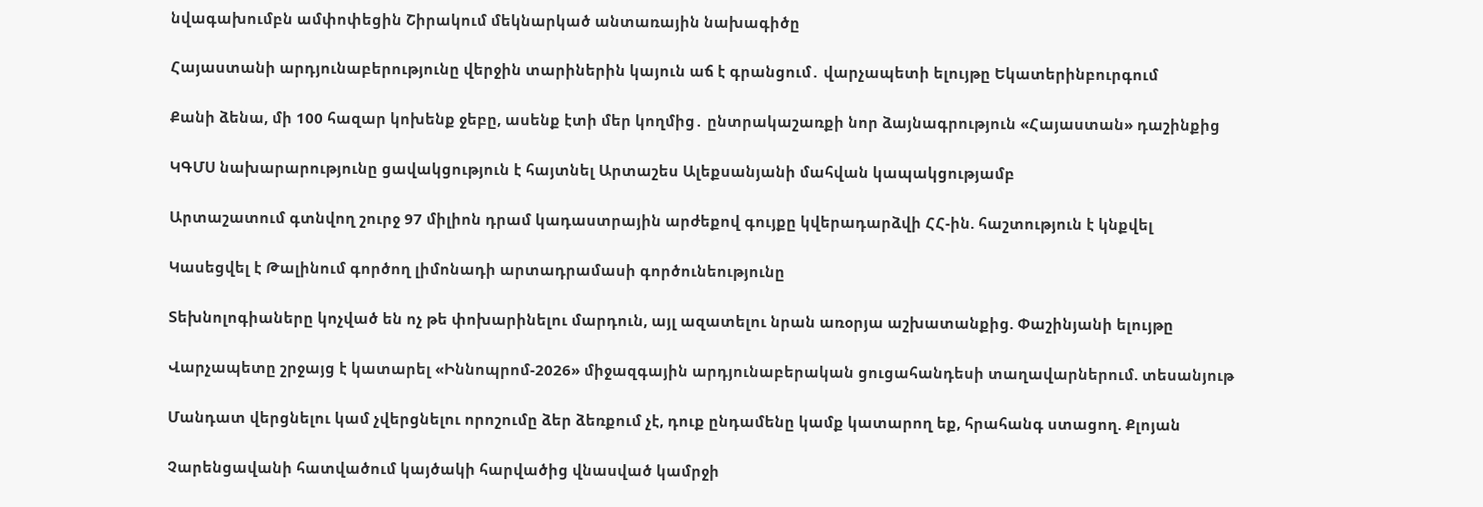նվագախումբն ամփոփեցին Շիրակում մեկնարկած անտառային նախագիծը

Հայաստանի արդյունաբերությունը վերջին տարիներին կայուն աճ է գրանցում․ վարչապետի ելույթը Եկատերինբուրգում

Քանի ձենա, մի 100 հազար կոխենք ջեբը, ասենք էտի մեր կողմից․ ընտրակաշառքի նոր ձայնագրություն «Հայաստան» դաշինքից

ԿԳՄՍ նախարարությունը ցավակցություն է հայտնել Արտաշես Ալեքսանյանի մահվան կապակցությամբ

Արտաշատում գտնվող շուրջ 97 միլիոն դրամ կադաստրային արժեքով գույքը կվերադարձվի ՀՀ-ին. հաշտություն է կնքվել

Կասեցվել է Թալինում գործող լիմոնադի արտադրամասի գործունեությունը

Տեխնոլոգիաները կոչված են ոչ թե փոխարինելու մարդուն, այլ ազատելու նրան առօրյա աշխատանքից. Փաշինյանի ելույթը

Վարչապետը շրջայց է կատարել «Իննոպրոմ-2026» միջազգային արդյունաբերական ցուցահանդեսի տաղավարներում. տեսանյութ

Մանդատ վերցնելու կամ չվերցնելու որոշումը ձեր ձեռքում չէ, դուք ընդամենը կամք կատարող եք, հրահանգ ստացող. Քլոյան

Չարենցավանի հատվածում կայծակի հարվածից վնասված կամրջի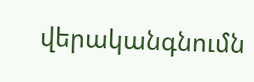վերականգնումն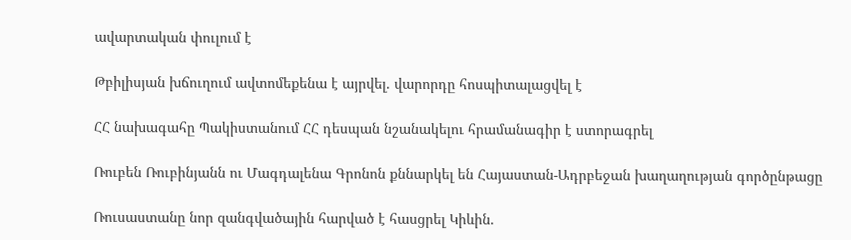ավարտական փուլում է

Թբիլիսյան խճուղում ավտոմեքենա է այրվել. վարորդը հոսպիտալացվել է

ՀՀ նախագահը Պակիստանում ՀՀ դեսպան նշանակելու հրամանագիր է ստորագրել

Ռուբեն Ռուբինյանն ու Մագդալենա Գրոնոն քննարկել են Հայաստան-Ադրբեջան խաղաղության գործընթացը

Ռուսաստանը նոր զանգվածային հարված է հասցրել Կիևին.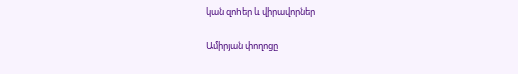կան զոhեր և վիրավորներ

Ամիրյան փողոցը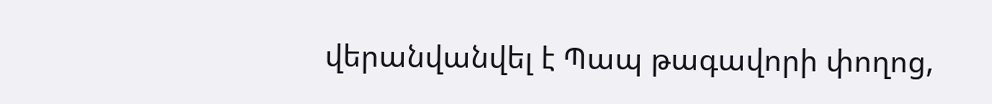վերանվանվել է Պապ թագավորի փողոց,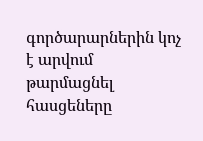գործարարներին կոչ է արվում թարմացնել հասցեները